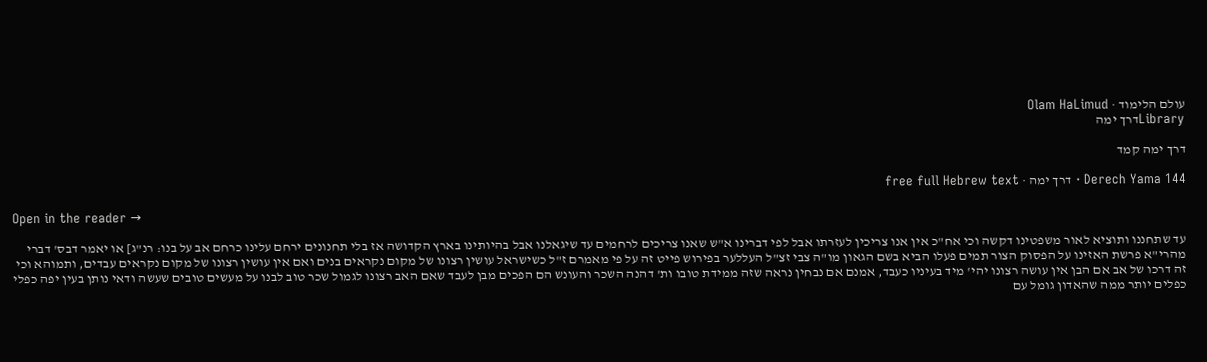עולם הלימוד · Olam HaLimud
Libraryדרך ימה

דרך ימה קמד

Derech Yama 144 · דרך ימה · free full Hebrew text

Open in the reader →

עד שתחננו ותוציא לאור משפטינו דקשה וכי אח"כ אין אנו צריכין לעזרתו אבל לפי דברינו א"ש שאנו צריכים לרחמים עד שיגאלנו אבל בהיותינו בארץ הקדושה אז בלי תחנונים ירחם עלינו כרחם אב על בנו: רנ"ג] או יאמר דבס' דברי מהרי"א פרשת האזינו על הפסוק הצור תמים פעלו הביא בשם הגאון מו"ה צבי זצ"ל העללער בפירוש פייט זה על פי מאמרם ז"ל כשישראל עושין רצונו של מקום נקראים בנים ואם אין עושין רצונו של מקום נקראים עבדים, ותמוהא וכי זה דרכו של אב אם הבן אין עושה רצונו יהי' מיד בעיניו כעבד, אמנם אם נבחין נראה שזה ממידת טובו ות' דהנה השכר והעונש הם הפכים מבן לעבד שאם האב רצונו לגמול שכר טוב לבנו על מעשים טובים שעשה ודאי נותן בעין יפה כפלי כפלים יותר ממה שהאדון גומל עם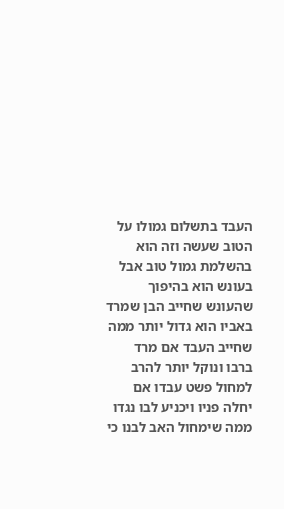העבד בתשלום גמולו על הטוב שעשה וזה הוא בהשלמת גמול טוב אבל בעונש הוא בהיפוך שהעונש שחייב הבן שמרד באביו הוא גדול יותר ממה שחייב העבד אם מרד ברבו ונוקל יותר להרב למחול פשט עבדו אם יחלה פניו ויכניע לבו נגדו ממה שימחול האב לבנו כי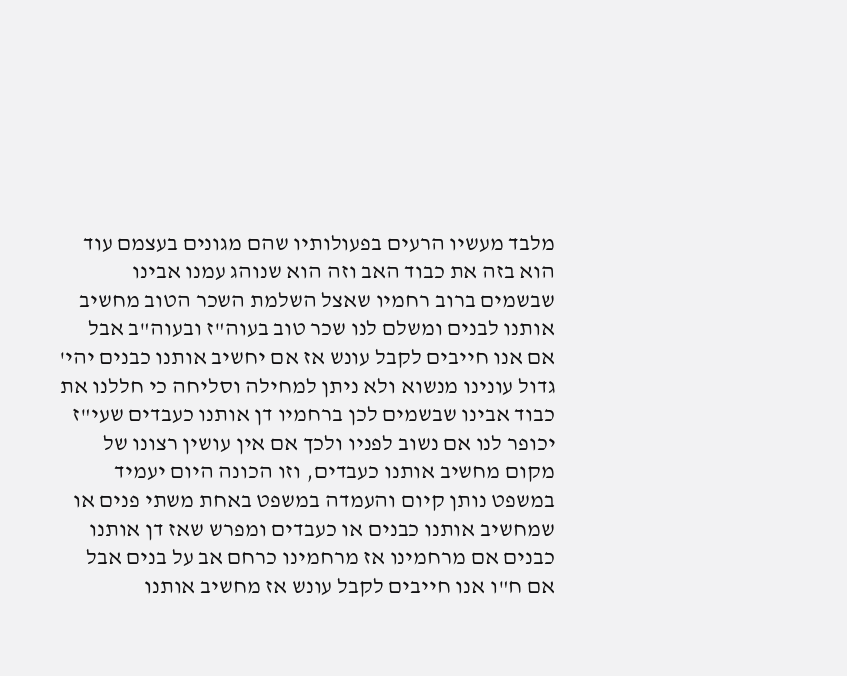מלבד מעשיו הרעים בפעולותיו שהם מגונים בעצמם עוד הוא בזה את כבוד האב וזה הוא שנוהג עמנו אבינו שבשמים ברוב רחמיו שאצל השלמת השכר הטוב מחשיב אותנו לבנים ומשלם לנו שכר טוב בעוה"ז ובעוה"ב אבל אם אנו חייבים לקבל עונש אז אם יחשיב אותנו כבנים יהי' גדול עונינו מנשוא ולא ניתן למחילה וסליחה כי חללנו את כבוד אבינו שבשמים לכן ברחמיו דן אותנו כעבדים שעי"ז יכופר לנו אם נשוב לפניו ולכך אם אין עושין רצונו של מקום מחשיב אותנו כעבדים, וזו הכונה היום יעמיד במשפט נותן קיום והעמדה במשפט באחת משתי פנים או שמחשיב אותנו כבנים או כעבדים ומפרש שאז דן אותנו כבנים אם מרחמינו אז מרחמינו כרחם אב על בנים אבל אם ח"ו אנו חייבים לקבל עונש אז מחשיב אותנו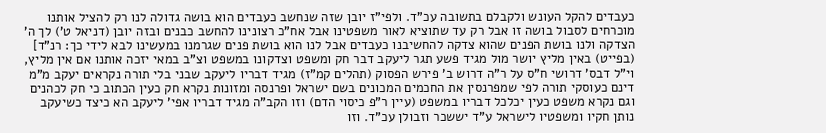כעבדים להקל העונש ולקבלם בתשובה עכ"ד. ולפי"ז יובן שזה שנחשב כעבדים הוא בושה גדולה לנו רק להציל אותנו מוכרחים לסבול בושה זו אבל רק עד שתוציא לאור משפטינו אבל אח"כ רצונינו להחשב כבנים ובזה יובן (דניאל ט') לך ה' הצדקה ולנו בושת הפנים שהוא צדקה להחשיבנו כעבדים אבל לנו הוא בושת פנים שגרמנו במעשינו לבא לידי כך: רנ"ד] (בפייט) באין מליץ יושר מול מגיד פשע תגר ליעקב דבר חק ומשפט וצדקונו במשפט וצ"ב במאי יזכה אותנו אם אין מליץ, וי"ל דבס' דרושי ח"ס על ר"ה דרוש ב' פירש הפסוק (תהלים קמ"ז) מגיד דבריו ליעקב שבני בלי תורה נקראים יעקב מ"מ דינם כעוסקי תורה לפי שמפרנסין את החכמים המכונים בשם ישראל ופרנסה ומזונות נקרא חק כעין הכתוב כי חק לכהנים וגם נקרא משפט כעין יכלכל דבריו במשפט (עיין ר"פ כיסוי הדם) וזו הקב"ה מגיד דבריו אפי' ליעקב הא כיצד כשיעקב נותן חקיו ומשפטיו לישראל ע"ד יששכר וזבולן עכ"ד. וזו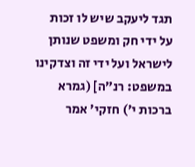תגד ליעקב שיש לו זכות על ידי חק ומשפט שנותן לישראל ועל ידי זה וצדקינו במשפט: רנ"ה] (גמרא ברכות י') חזקי' אמר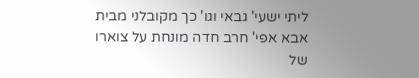ליתי ישעי' גבאי וגו' כך מקובלני מבית אבא אפי' חרב חדה מונחת על צוארו של